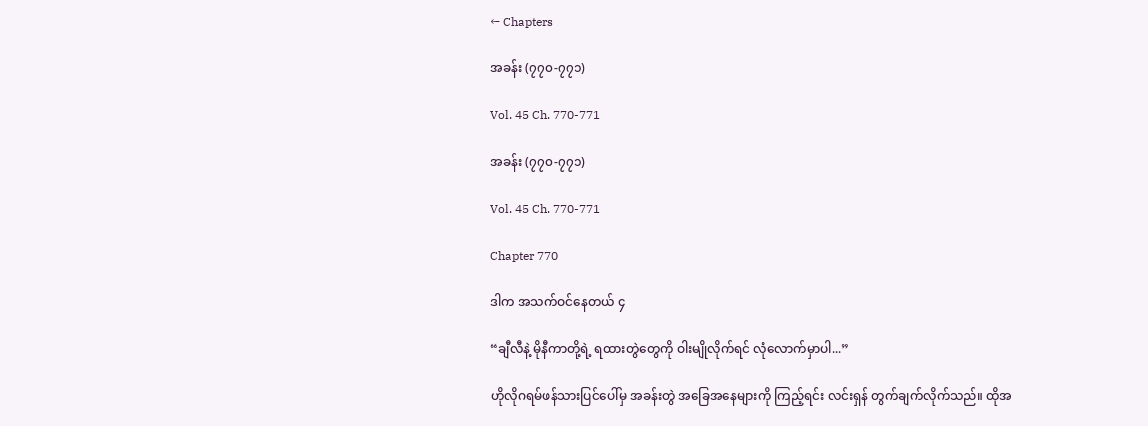← Chapters

အခန်း (၇၇၀-၇၇၁)

Vol. 45 Ch. 770-771

အခန်း (၇၇၀-၇၇၁)

Vol. 45 Ch. 770-771

Chapter 770

ဒါက အသက်ဝင်နေတယ် ၄

“ချီလီနဲ့ မိုနီကာတို့ရဲ့ ရထားတွဲတွေကို ဝါးမျိုလိုက်ရင် လုံလောက်မှာပါ...”

ဟိုလိုဂရမ်ဖန်သားပြင်ပေါ်မှ အခန်းတွဲ အခြေအနေများကို ကြည့်ရင်း လင်းရှန် တွက်ချက်လိုက်သည်။ ထိုအ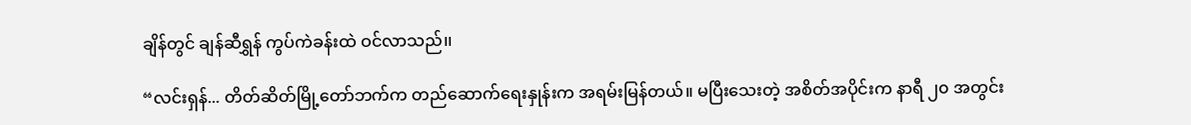ချိန်တွင် ချန်ဆီရွှန် ကွပ်ကဲခန်းထဲ ဝင်လာသည်၊၊

“လင်းရှန်... တိတ်ဆိတ်မြို့တော်ဘက်က တည်ဆောက်ရေးနှုန်းက အရမ်းမြန်တယ်။ မပြီးသေးတဲ့ အစိတ်အပိုင်းက နာရီ ၂၀ အတွင်း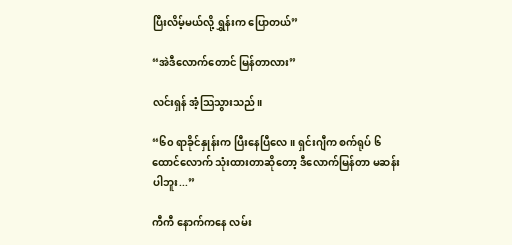ပြီးလိမ့်မယ်လို့ ရွှန်းက ပြောတယ်”

“အဲဒီလောက်တောင် မြန်တာလား”

လင်းရှန် အံ့သြသွားသည်။

“၆၀ ရာခိုင်နှုန်းက ပြီးနေပြီလေ။ ရှင်းဂျီက စက်ရုပ် ၆ ထောင်လောက် သုံးထားတာဆိုတော့ ဒီလောက်မြန်တာ မဆန်းပါဘူး...”

ကီကီ နောက်ကနေ လမ်း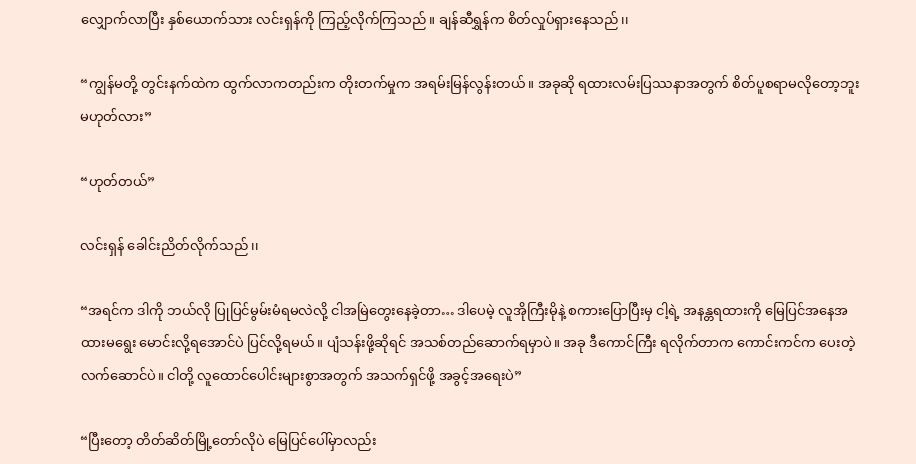လျှောက်လာပြီး နှစ်ယောက်သား လင်းရှန်ကို ကြည့်လိုက်ကြသည်။ ချန်ဆီရွှန်က စိတ်လှုပ်ရှားနေသည်၊၊

“ကျွန်မတို့ တွင်းနက်ထဲက ထွက်လာကတည်းက တိုးတက်မှုက အရမ်းမြန်လွန်းတယ်။ အခုဆို ရထားလမ်းပြဿနာအတွက် စိတ်ပူစရာမလိုတော့ဘူး မဟုတ်လား”

“ဟုတ်တယ်”

လင်းရှန် ခေါင်းညိတ်လိုက်သည်၊၊

“အရင်က ဒါကို ဘယ်လို ပြုပြင်မွမ်းမံရမလဲလို့ ငါအမြဲတွေးနေခဲ့တာ… ဒါပေမဲ့ လူအိုကြီးမိုနဲ့ စကားပြောပြီးမှ ငါ့ရဲ့ အနန္တရထားကို မြေပြင်အနေအထားမရွေး မောင်းလို့ရအောင်ပဲ ပြင်လို့ရမယ်။ ပျံသန်းဖို့ဆိုရင် အသစ်တည်ဆောက်ရမှာပဲ။ အခု ဒီကောင်ကြီး ရလိုက်တာက ကောင်းကင်က ပေးတဲ့ လက်ဆောင်ပဲ။ ငါတို့ လူထောင်ပေါင်းများစွာအတွက် အသက်ရှင်ဖို့ အခွင့်အရေးပဲ”

“ပြီးတော့ တိတ်ဆိတ်မြို့တော်လိုပဲ မြေပြင်ပေါ်မှာလည်း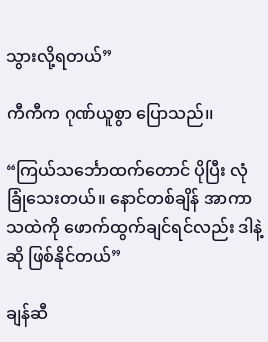သွားလို့ရတယ်”

ကီကီက ဂုဏ်ယူစွာ ပြောသည်၊၊

“ကြယ်သင်္ဘောထက်တောင် ပိုပြီး လုံခြုံသေးတယ်။ နောင်တစ်ချိန် အာကာသထဲကို ဖောက်ထွက်ချင်ရင်လည်း ဒါနဲ့ဆို ဖြစ်နိုင်တယ်”

ချန်ဆီ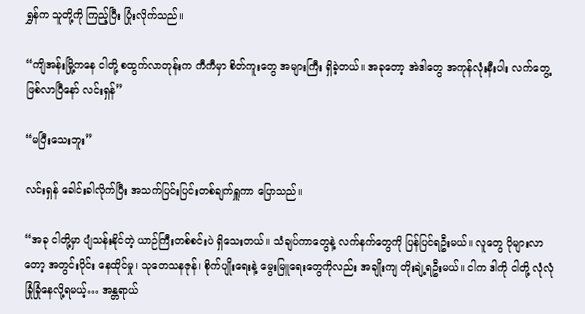ရွှန်က သူတို့ကို ကြည့်ပြီး ပြုံးလိုက်သည်၊၊

“ကျိအန်းမြို့ကနေ ငါတို့ စထွက်လာတုန်းက ကီကီမှာ စိတ်ကူးတွေ အများကြီး ရှိခဲ့တယ်။ အခုတော့ အဲဒါတွေ အကုန်လုံးနီးပါး လက်တွေ့ဖြစ်လာပြီနော် လင်းရှန်”

“မပြီးသေးဘူး”

လင်းရှန် ခေါင်းခါလိုက်ပြီး အသက်ပြင်းပြင်းတစ်ချက်ရှူကာ ပြောသည်၊၊

“အခု ငါတို့မှာ ပျံသန်းနိုင်တဲ့ ယာဉ်ကြီးတစ်စင်းပဲ ရှိသေးတယ်။ သံချပ်ကာတွေနဲ့ လက်နက်တွေကို ပြန်ပြင်ရဦးမယ်။ လူတွေ ပိုများလာတော့ အတွင်းပိုင်း နေထိုင်မှု၊ သုတေသနဇုန်၊ စိုက်ပျိုးရေးနဲ့ မွေးမြူရေးတွေကိုလည်း အချိုးကျ တိုးချဲ့ရဦးမယ်။ ငါက ဒါကို ငါတို့ လုံလုံခြုံခြုံနေလို့ရမယ့်… အန္တရာယ်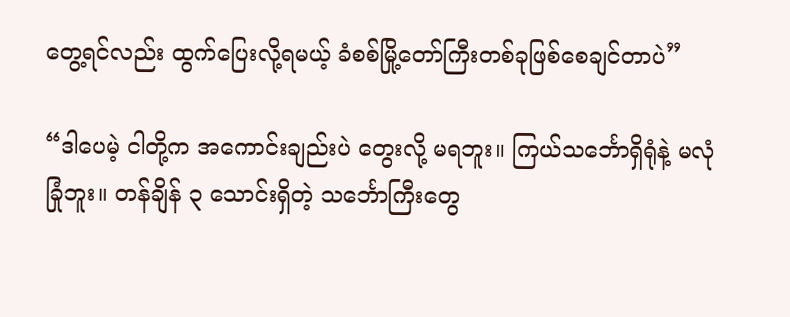တွေ့ရင်လည်း ထွက်ပြေးလို့ရမယ့် ခံစစ်မြို့တော်ကြီးတစ်ခုဖြစ်စေချင်တာပဲ”

“ဒါပေမဲ့ ငါတို့က အကောင်းချည်းပဲ တွေးလို့ မရဘူး။ ကြယ်သင်္ဘောရှိရုံနဲ့ မလုံခြုံဘူး။ တန်ချိန် ၃ သောင်းရှိတဲ့ သင်္ဘောကြီးတွေ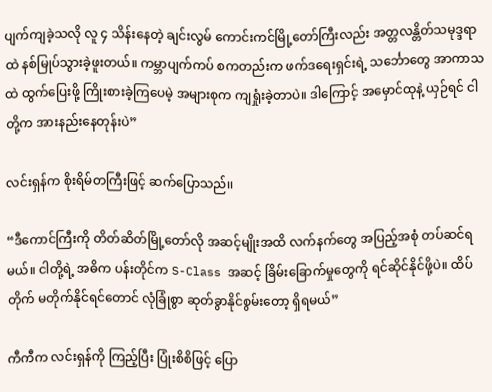ပျက်ကျခဲ့သလို လူ ၄ သိန်းနေတဲ့ ချင်းလွမ် ကောင်းကင်မြို့တော်ကြီးလည်း အတ္တလန္တိတ်သမုဒ္ဒရာထဲ နစ်မြုပ်သွားခဲ့ဖူးတယ်။ ကမ္ဘာပျက်ကပ် စကတည်းက ဖက်ဒရေးရှင်းရဲ့ သင်္ဘောတွေ အာကာသထဲ ထွက်ပြေးဖို့ ကြိုးစားခဲ့ကြပေမဲ့ အများစုက ကျရှုံးခဲ့တာပဲ။ ဒါကြောင့် အမှောင်ထုနဲ့ ယှဉ်ရင် ငါတို့က အားနည်းနေတုန်းပဲ”

လင်းရှန်က စိုးရိမ်တကြီးဖြင့် ဆက်ပြောသည်၊၊

“ဒီကောင်ကြီးကို တိတ်ဆိတ်မြို့တော်လို အဆင့်မျိုးအထိ လက်နက်တွေ အပြည့်အစုံ တပ်ဆင်ရမယ်။ ငါတို့ရဲ့ အဓိက ပန်းတိုင်က S-Class အဆင့် ခြိမ်းခြောက်မှုတွေကို ရင်ဆိုင်နိုင်ဖို့ပဲ။ ထိပ်တိုက် မတိုက်နိုင်ရင်တောင် လုံခြုံစွာ ဆုတ်ခွာနိုင်စွမ်းတော့ ရှိရမယ်”

ကီကီက လင်းရှန်ကို ကြည့်ပြီး ပြုံးစိစိဖြင့် ပြော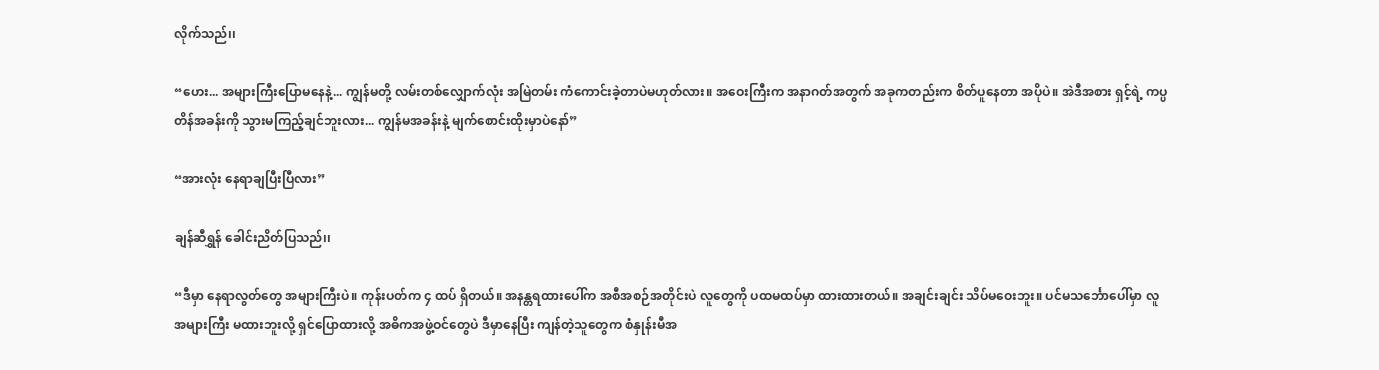လိုက်သည်၊၊

“ဟေး... အများကြီးပြောမနေနဲ့... ကျွန်မတို့ လမ်းတစ်လျှောက်လုံး အမြဲတမ်း ကံကောင်းခဲ့တာပဲမဟုတ်လား။ အဝေးကြီးက အနာဂတ်အတွက် အခုကတည်းက စိတ်ပူနေတာ အပိုပဲ။ အဲဒီအစား ရှင့်ရဲ့ ကပ္ပတိန်အခန်းကို သွားမကြည့်ချင်ဘူးလား... ကျွန်မအခန်းနဲ့ မျက်စောင်းထိုးမှာပဲနော်”

“အားလုံး နေရာချပြီးပြီလား”

ချန်ဆီရွှန် ခေါင်းညိတ်ပြသည်၊၊

“ဒီမှာ နေရာလွတ်တွေ အများကြီးပဲ။ ကုန်းပတ်က ၄ ထပ် ရှိတယ်။ အနန္တရထားပေါ်က အစီအစဉ်အတိုင်းပဲ လူတွေကို ပထမထပ်မှာ ထားထားတယ်။ အချင်းချင်း သိပ်မဝေးဘူး။ ပင်မသင်္ဘောပေါ်မှာ လူအများကြီး မထားဘူးလို့ ရှင်ပြောထားလို့ အဓိကအဖွဲ့ဝင်တွေပဲ ဒီမှာနေပြီး ကျန်တဲ့သူတွေက စံနှုန်းမီအ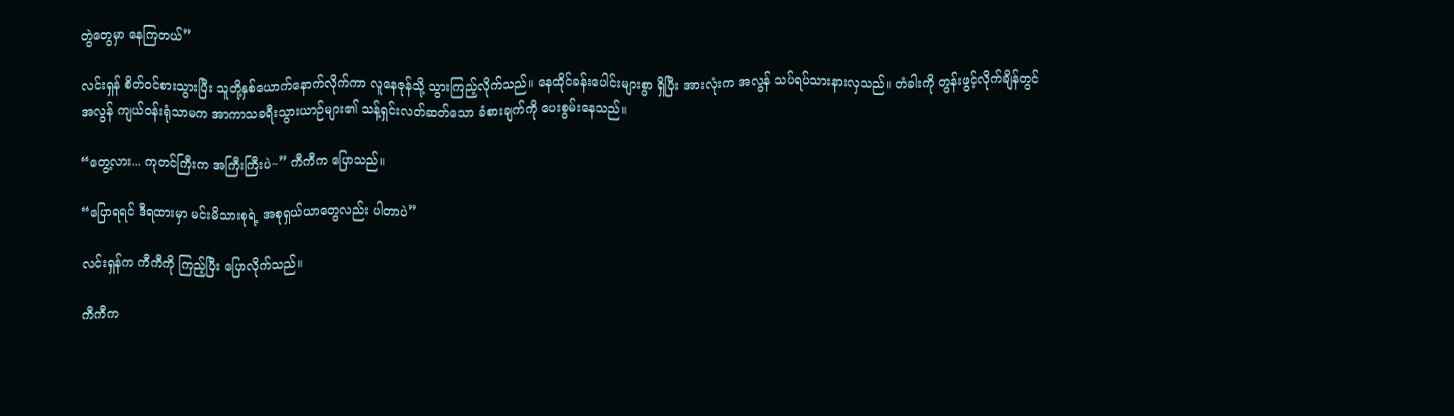တွဲတွေမှာ နေကြတယ်”

လင်းရှန် စိတ်ဝင်စားသွားပြီး သူတို့နှစ်ယောက်နောက်လိုက်ကာ လူနေဇုန်သို့ သွားကြည့်လိုက်သည်။ နေထိုင်ခန်းပေါင်းများစွာ ရှိပြီး အားလုံးက အလွန် သပ်ရပ်သားနားလှသည်။ တံခါးကို တွန်းဖွင့်လိုက်ချိန်တွင် အလွန် ကျယ်ဝန်းရုံသာမက အာကာသခရီးသွားယာဉ်များ၏ သန့်ရှင်းလတ်ဆတ်သော ခံစားချက်ကို ပေးစွမ်းနေသည်။

“တွေ့လား... ကုတင်ကြီးက အကြီးကြီးပဲ~” ကီကီက ပြောသည်။

“ပြောရရင် ဒီရထားမှာ မင်းမိသားစုရဲ့ အစုရှယ်ယာတွေလည်း ပါတာပဲ”

လင်းရှန်က ကီကီကို ကြည့်ပြီး ပြောလိုက်သည်။

ကီကီက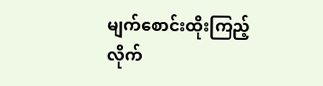မျက်စောင်းထိုးကြည့်လိုက်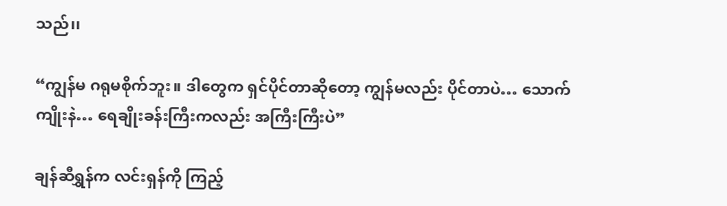သည်၊၊

“ကျွန်မ ဂရုမစိုက်ဘူး။ ဒါတွေက ရှင်ပိုင်တာဆိုတော့ ကျွန်မလည်း ပိုင်တာပဲ… သောက်ကျိုးနဲ… ရေချိုးခန်းကြီးကလည်း အကြီးကြီးပဲ”

ချန်ဆီရွှန်က လင်းရှန်ကို ကြည့်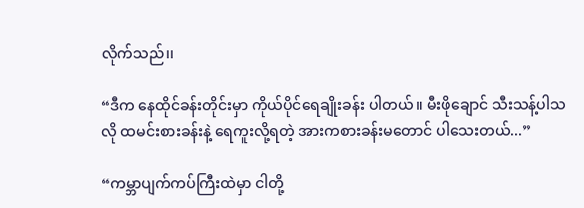လိုက်သည်၊၊

“ဒီက နေထိုင်ခန်းတိုင်းမှာ ကိုယ်ပိုင်ရေချိုးခန်း ပါတယ်။ မီးဖိုချောင် သီးသန့်ပါသလို ထမင်းစားခန်းနဲ့ ရေကူးလို့ရတဲ့ အားကစားခန်းမတောင် ပါသေးတယ်...”

“ကမ္ဘာပျက်ကပ်ကြီးထဲမှာ ငါတို့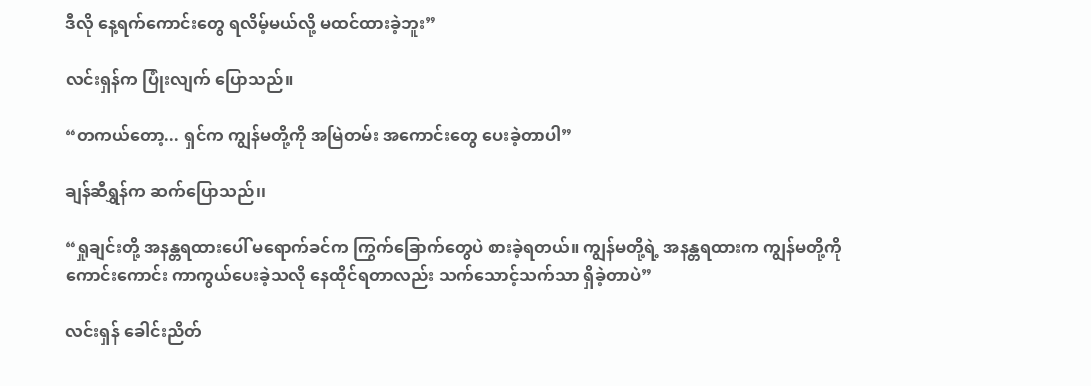ဒီလို နေ့ရက်ကောင်းတွေ ရလိမ့်မယ်လို့ မထင်ထားခဲ့ဘူး”

လင်းရှန်က ပြုံးလျက် ပြောသည်။

“တကယ်တော့... ရှင်က ကျွန်မတို့ကို အမြဲတမ်း အကောင်းတွေ ပေးခဲ့တာပါ”

ချန်ဆီရွှန်က ဆက်ပြောသည်၊၊

“ရှုချင်းတို့ အနန္တရထားပေါ် မရောက်ခင်က ကြွက်ခြောက်တွေပဲ စားခဲ့ရတယ်။ ကျွန်မတို့ရဲ့ အနန္တရထားက ကျွန်မတို့ကို ကောင်းကောင်း ကာကွယ်ပေးခဲ့သလို နေထိုင်ရတာလည်း သက်သောင့်သက်သာ ရှိခဲ့တာပဲ”

လင်းရှန် ခေါင်းညိတ်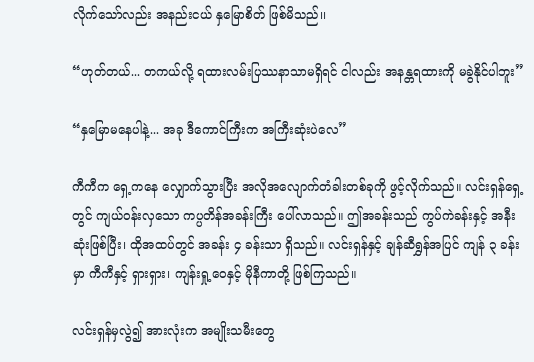လိုက်သော်လည်း အနည်းငယ် နှမြောစိတ် ဖြစ်မိသည်၊၊

“ဟုတ်တယ်... တကယ်လို့ ရထားလမ်းပြဿနာသာမရှိရင် ငါလည်း အနန္တရထားကို မခွဲနိုင်ပါဘူး”

“နှမြောမနေပါနဲ့... အခု ဒီကောင်ကြီးက အကြီးဆုံးပဲလေ”

ကီကီက ရှေ့ကနေ လျှောက်သွားပြီး အလိုအလျောက်တံခါးတစ်ခုကို ဖွင့်လိုက်သည်။ လင်းရှန်ရှေ့တွင် ကျယ်ဝန်းလှသော ကပ္ပတိန်အခန်းကြီး ပေါ်လာသည်။ ဤအခန်းသည် ကွပ်ကဲခန်းနှင့် အနီးဆုံးဖြစ်ပြီး၊ ထိုအထပ်တွင် အခန်း ၄ ခန်းသာ ရှိသည်။ လင်းရှန်နှင့် ချန်ဆီရွှန်အပြင် ကျန် ၃ ခန်းမှာ ကီကီနှင့် ရှားရှား၊ ကျန်းရှု့ဝေနှင့် မိုနီကာတို့ ဖြစ်ကြသည်။

လင်းရှန်မှလွဲ၍ အားလုံးက အမျိုးသမီးတွေ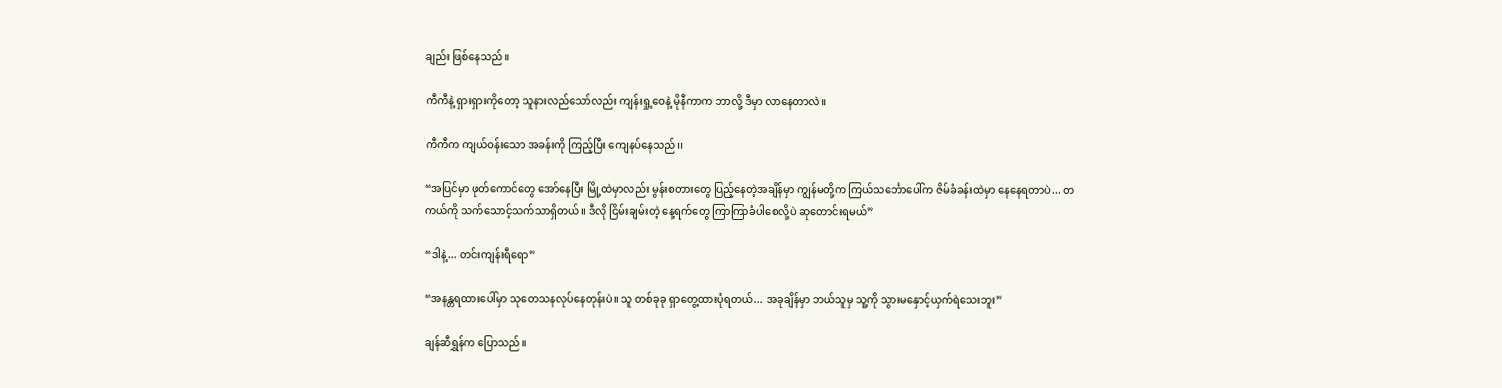ချည်း ဖြစ်နေသည်။

ကီကီနဲ့ ရှားရှားကိုတော့ သူနားလည်သော်လည်း ကျန်းရှု့ဝေနဲ့ မိုနီကာက ဘာလို့ ဒီမှာ လာနေတာလဲ။

ကီကီက ကျယ်ဝန်းသော အခန်းကို ကြည့်ပြီး ကျေနပ်နေသည်၊၊

“အပြင်မှာ ဖုတ်ကောင်တွေ အော်နေပြီး မြို့ထဲမှာလည်း မွန်းစတားတွေ ပြည့်နေတဲ့အချိန်မှာ ကျွန်မတို့က ကြယ်သင်္ဘောပေါ်က ဇိမ်ခံခန်းထဲမှာ နေနေရတာပဲ... တကယ်ကို သက်သောင့်သက်သာရှိတယ်။ ဒီလို ငြိမ်းချမ်းတဲ့ နေ့ရက်တွေ ကြာကြာခံပါစေလို့ပဲ ဆုတောင်းရမယ်”

“ဒါနဲ့... တင်းကျန်းရီရော”

“အနန္တရထားပေါ်မှာ သုတေသနလုပ်နေတုန်းပဲ။ သူ တစ်ခုခု ရှာတွေ့ထားပုံရတယ်... အခုချိန်မှာ ဘယ်သူမှ သူ့ကို သွားမနှောင့်ယှက်ရဲသေးဘူး”

ချန်ဆီရွှန်က ပြောသည်။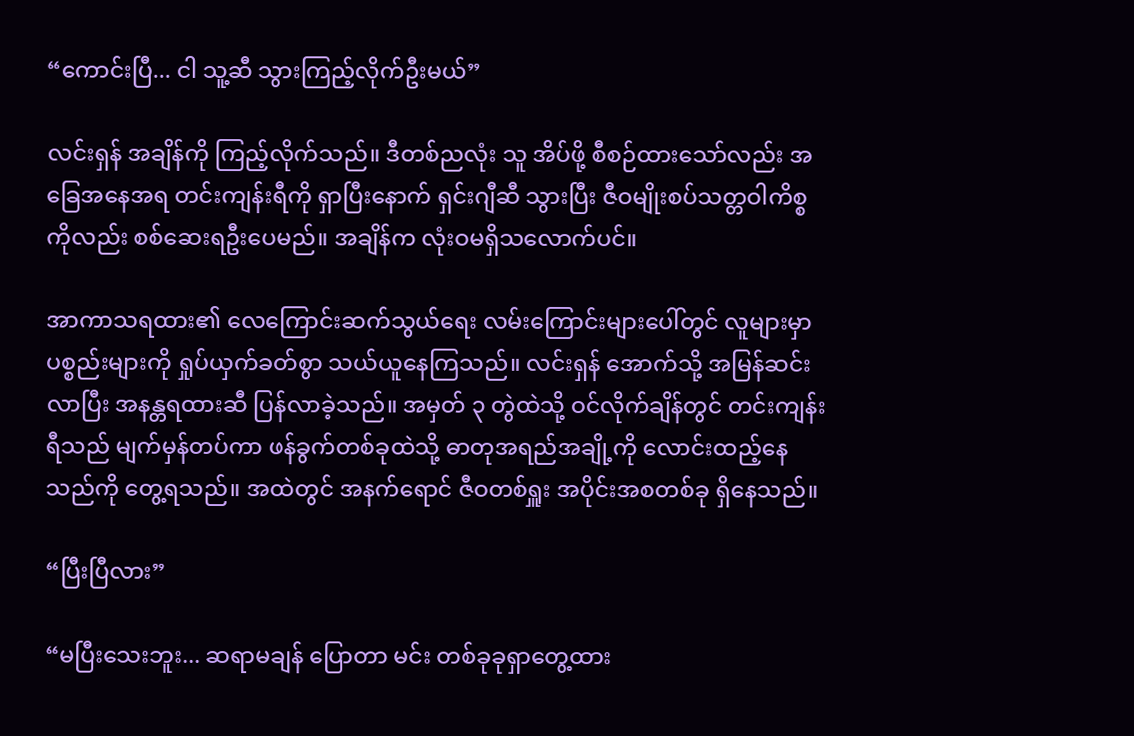“ကောင်းပြီ... ငါ သူ့ဆီ သွားကြည့်လိုက်ဦးမယ်”

လင်းရှန် အချိန်ကို ကြည့်လိုက်သည်။ ဒီတစ်ညလုံး သူ အိပ်ဖို့ စီစဉ်ထားသော်လည်း အခြေအနေအရ တင်းကျန်းရီကို ရှာပြီးနောက် ရှင်းဂျီဆီ သွားပြီး ဇီဝမျိုးစပ်သတ္တဝါကိစ္စကိုလည်း စစ်ဆေးရဦးပေမည်။ အချိန်က လုံးဝမရှိသလောက်ပင်။

အာကာသရထား၏ လေကြောင်းဆက်သွယ်ရေး လမ်းကြောင်းများပေါ်တွင် လူများမှာ ပစ္စည်းများကို ရှုပ်ယှက်ခတ်စွာ သယ်ယူနေကြသည်။ လင်းရှန် အောက်သို့ အမြန်ဆင်းလာပြီး အနန္တရထားဆီ ပြန်လာခဲ့သည်။ အမှတ် ၃ တွဲထဲသို့ ဝင်လိုက်ချိန်တွင် တင်းကျန်းရီသည် မျက်မှန်တပ်ကာ ဖန်ခွက်တစ်ခုထဲသို့ ဓာတုအရည်အချို့ကို လောင်းထည့်နေသည်ကို တွေ့ရသည်။ အထဲတွင် အနက်ရောင် ဇီဝတစ်ရှူး အပိုင်းအစတစ်ခု ရှိနေသည်။

“ပြီးပြီလား”

“မပြီးသေးဘူး... ဆရာမချန် ပြောတာ မင်း တစ်ခုခုရှာတွေ့ထား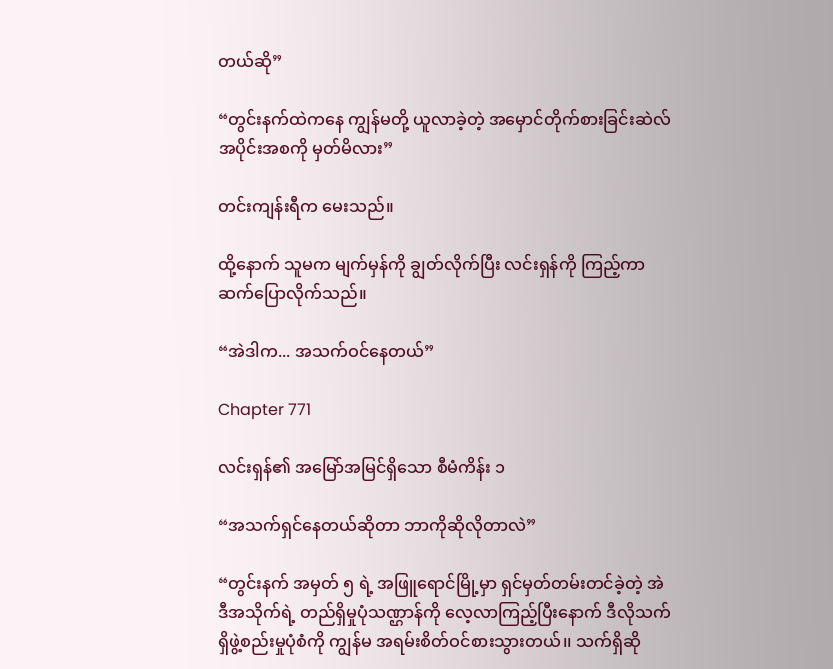တယ်ဆို”

“တွင်းနက်ထဲကနေ ကျွန်မတို့ ယူလာခဲ့တဲ့ အမှောင်တိုက်စားခြင်းဆဲလ်အပိုင်းအစကို မှတ်မိလား”

တင်းကျန်းရီက မေးသည်။

ထို့နောက် သူမက မျက်မှန်ကို ချွတ်လိုက်ပြီး လင်းရှန်ကို ကြည့်ကာ ဆက်ပြောလိုက်သည်။

“အဲဒါက... အသက်ဝင်နေတယ်”

Chapter 771

လင်းရှန်၏ အမြော်အမြင်ရှိသော စီမံကိန်း ၁

“အသက်ရှင်နေတယ်ဆိုတာ ဘာကိုဆိုလိုတာလဲ”

“တွင်းနက် အမှတ် ၅ ရဲ့ အဖြူရောင်မြို့‌မှာ ရှင်မှတ်တမ်းတင်ခဲ့တဲ့ အဲဒီအသိုက်ရဲ့ တည်ရှိမှုပုံသဏ္ဌာန်ကို လေ့လာကြည့်ပြီးနောက် ဒီလိုသက်ရှိဖွဲ့စည်းမှုပုံစံကို ကျွန်မ အရမ်းစိတ်ဝင်စားသွားတယ်၊၊ သက်ရှိဆို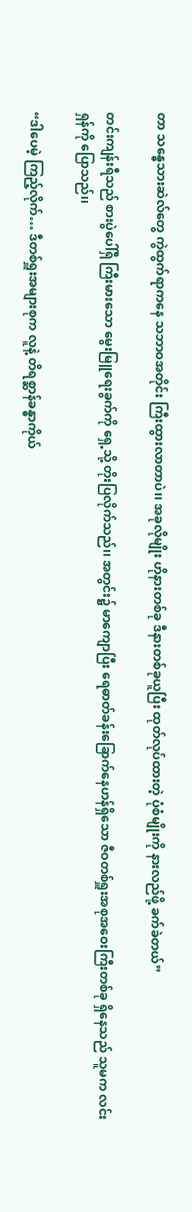တာ သန္ဓေသားဆဲလ်တွေ ကွဲထွက်ရာကနေ သဘာဝအတိုင်း ကြီးထွားလာတာပဲ၊၊ အခုလိုမျိုး ဟိုနားတစ်ခု ဒီနားတစ်ခုယူပြီး ထုတ်လုပ်ထားတဲ့ ပုံစံမျိုးကို နားလည်ဖို့ ခက်ခဲတယ်”

တင်းကျန်းရီသည် စားပွဲပေါ်ရှိ ကြီးမားသော မွေးမြူရေးခွက်ကို ရှေ့သို့ တိုးပြလိုက်သည်၊၊ အတွင်း၌ မာကျောပြီး ရေဓာတ်ခန်းခြောက်နေဟန်ရှိသော ဇီဝတစ်ရှူးအစုအဝေးကြီးတစ်ခု ရှိနေသည် သူမက လင်းရှန်ကို ပြောသည်၊၊

“ဒါပေမဲ့ ကြည့်လိုက်… ဒီတစ်ရှူးအများစုက လူနဲ့ တိရစ္ဆာန်ခန္ဓာကိုယ်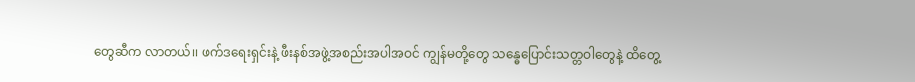တွေဆီက လာတယ်၊၊ ဖက်ဒရေးရှင်းနဲ့ ဖီးနစ်အဖွဲ့အစည်းအပါအဝင် ကျွန်မတို့တွေ သန္ဓေပြောင်းသတ္တဝါတွေနဲ့ ထိတွေ့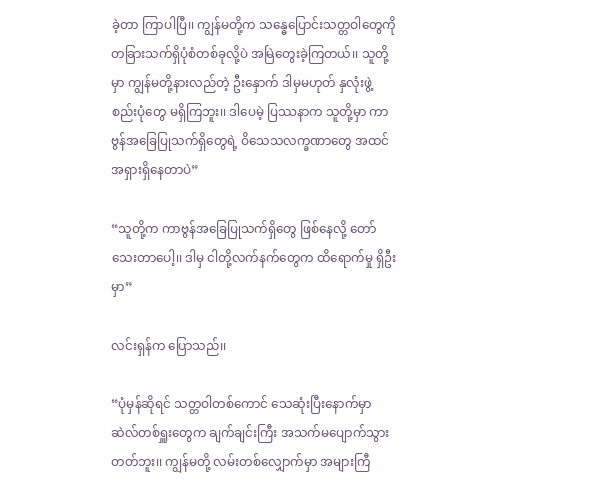ခဲ့တာ ကြာပါပြီ၊၊ ကျွန်မတို့က သန္ဓေပြောင်းသတ္တဝါတွေကို တခြားသက်ရှိပုံစံတစ်ခုလို့ပဲ အမြဲတွေးခဲ့ကြတယ်၊၊ သူတို့မှာ ကျွန်မတို့နားလည်တဲ့ ဦးနှောက် ဒါမှမဟုတ် နှလုံးဖွဲ့စည်းပုံတွေ မရှိကြဘူး၊၊ ဒါပေမဲ့ ပြဿနာက သူတို့မှာ ကာဗွန်အခြေပြုသက်ရှိတွေရဲ့ ဝိသေသလက္ခဏာတွေ အထင်အရှားရှိနေတာပဲ”

“သူတို့က ကာဗွန်အခြေပြုသက်ရှိတွေ ဖြစ်နေလို့ တော်သေးတာပေါ့၊၊ ဒါမှ ငါတို့လက်နက်တွေက ထိရောက်မှု ရှိဦးမှာ”

လင်းရှန်က ပြောသည်၊၊

“ပုံမှန်ဆိုရင် သတ္တဝါတစ်ကောင် သေဆုံးပြီးနောက်မှာ ဆဲလ်တစ်ရှူးတွေက ချက်ချင်းကြီး အသက်မပျောက်သွားတတ်ဘူး၊၊ ကျွန်မတို့ လမ်းတစ်လျှောက်မှာ အများကြီ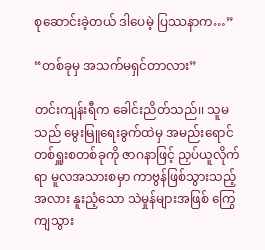စုဆောင်းခဲ့တယ် ဒါပေမဲ့ ပြဿနာက…”

“တစ်ခုမှ အသက်မရှင်တာလား”

တင်းကျန်းရီက ခေါင်းညိတ်သည်၊၊ သူမသည် မွေးမြူရေးခွက်ထဲမှ အမည်းရောင်တစ်ရှူးစတစ်ခုကို ဇာဂနာဖြင့် ညှပ်ယူလိုက်ရာ မူလအသားစမှာ ကာဗွန်ဖြစ်သွားသည့်အလား နူးညံ့သော သဲမှုန်များအဖြစ် ကြွေကျသွား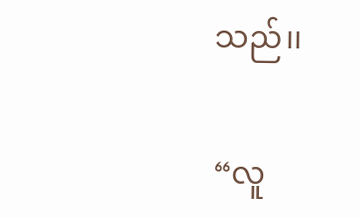သည်၊၊

“လူ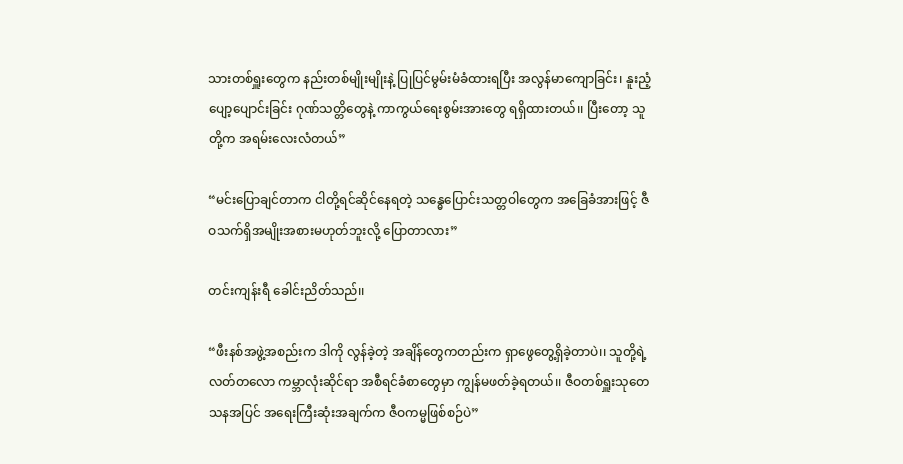သားတစ်ရှူးတွေက နည်းတစ်မျိုးမျိုးနဲ့ ပြုပြင်မွမ်းမံခံထားရပြီး အလွန်မာကျောခြင်း၊ နူးညံ့ပျော့ပျောင်းခြင်း ဂုဏ်သတ္တိတွေနဲ့ ကာကွယ်ရေးစွမ်းအားတွေ ရရှိထားတယ်၊၊ ပြီးတော့ သူတို့က အရမ်းလေးလံတယ်”

“မင်းပြောချင်တာက ငါတို့ရင်ဆိုင်နေရတဲ့ သန္ဓေပြောင်းသတ္တဝါတွေက အခြေခံအားဖြင့် ဇီဝသက်ရှိအမျိုးအစားမဟုတ်ဘူးလို့ ပြောတာလား”

တင်းကျန်းရီ ခေါင်းညိတ်သည်၊၊

“ဖီးနစ်အဖွဲ့အစည်းက ဒါကို လွန်ခဲ့တဲ့ အချိန်တွေကတည်းက ရှာဖွေတွေ့ရှိခဲ့တာပဲ၊၊ သူတို့ရဲ့ လတ်တလော ကမ္ဘာလုံးဆိုင်ရာ အစီရင်ခံစာတွေမှာ ကျွန်မဖတ်ခဲ့ရတယ်၊၊ ဇီဝတစ်ရှူးသုတေသနအပြင် အရေးကြီးဆုံးအချက်က ဇီဝကမ္မဖြစ်စဉ်ပဲ”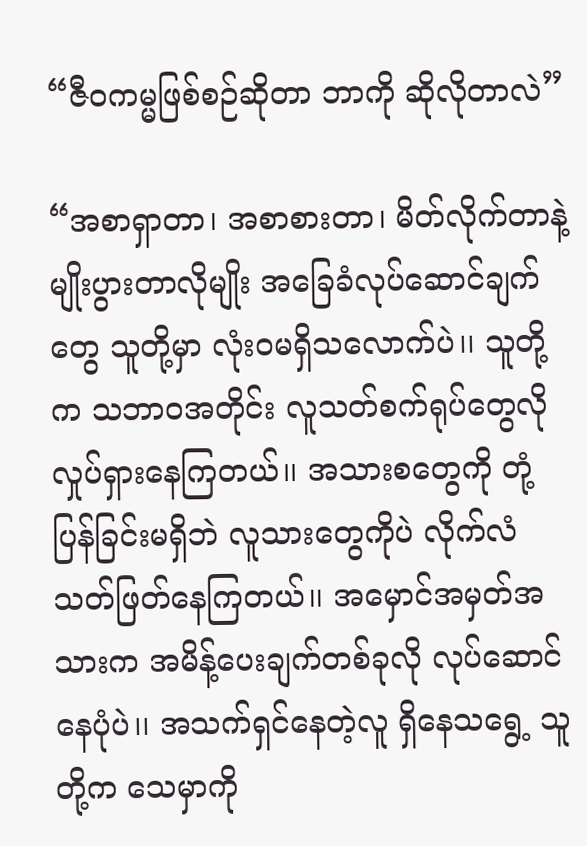“ဇီဝကမ္မဖြစ်စဉ်ဆိုတာ ဘာကို ဆိုလိုတာလဲ”

“အစာရှာတာ၊ အစာစားတာ၊ မိတ်လိုက်တာနဲ့ မျိုးပွားတာလိုမျိုး အခြေခံလုပ်ဆောင်ချက်တွေ သူတို့မှာ လုံးဝမရှိသလောက်ပဲ၊၊ သူတို့က သဘာဝအတိုင်း လူသတ်စက်ရုပ်တွေလို လှုပ်ရှားနေကြတယ်၊၊ အသားစတွေကို တုံ့ပြန်ခြင်းမရှိဘဲ လူသားတွေကိုပဲ လိုက်လံသတ်ဖြတ်နေကြတယ်၊၊ အမှောင်အမှတ်အသားက အမိန့်ပေးချက်တစ်ခုလို လုပ်ဆောင်နေပုံပဲ၊၊ အသက်ရှင်နေတဲ့လူ ရှိနေသရွေ့ သူတို့က သေမှာကို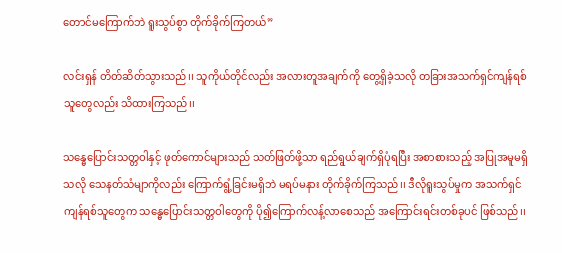တောင်မကြောက်ဘဲ ရူးသွပ်စွာ တိုက်ခိုက်ကြတယ်”

လင်းရှန် တိတ်ဆိတ်သွားသည်၊၊ သူကိုယ်တိုင်လည်း အလားတူအချက်ကို တွေ့ရှိခဲ့သလို တခြားအသက်ရှင်ကျန်ရစ်သူတွေလည်း သိထားကြသည်၊၊

သန္ဓေပြောင်းသတ္တဝါနှင့် ဖုတ်ကောင်များသည် သတ်ဖြတ်ဖို့သာ ရည်ရွယ်ချက်ရှိပုံရပြီး အစာစားသည့် အပြုအမူမရှိသလို သေနတ်သံမျာကိုလည်း ကြောက်ရွံ့ခြင်းမရှိဘဲ မရပ်မနား တိုက်ခိုက်ကြသည်၊၊ ဒီလိုရူးသွပ်မှုက အသက်ရှင်ကျန်ရစ်သူတွေက သန္ဓေပြောင်းသတ္တဝါတွေကို ပို၍ကြောက်လန့်လာစေသည် အကြောင်းရင်းတစ်ခုပင် ဖြစ်သည်၊၊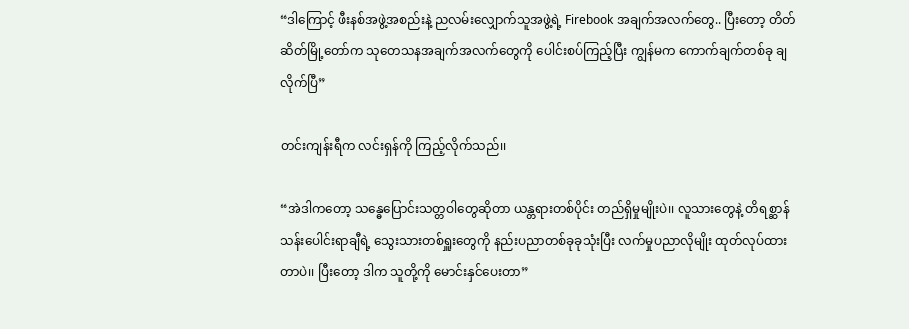“ဒါကြောင့် ဖီးနစ်အဖွဲ့အစည်းနဲ့ ညလမ်းလျှောက်သူအဖွဲ့ရဲ့ Firebook အချက်အလက်တွေ.. ပြီးတော့ တိတ်ဆိတ်မြို့တော်က သုတေသနအချက်အလက်တွေကို ပေါင်းစပ်ကြည့်ပြီး ကျွန်မက ကောက်ချက်တစ်ခု ချလိုက်ပြီ”

တင်းကျန်းရီက လင်းရှန်ကို ကြည့်လိုက်သည်၊၊

“အဲဒါကတော့ သန္ဓေပြောင်းသတ္တဝါတွေဆိုတာ ယန္တရားတစ်ပိုင်း တည်ရှိမှုမျိုးပဲ၊၊ လူသားတွေနဲ့ တိရစ္ဆာန် သန်းပေါင်းရာချီရဲ့ သွေးသားတစ်ရှူးတွေကို နည်းပညာတစ်ခုခုသုံးပြီး လက်မှုပညာလိုမျိုး ထုတ်လုပ်ထားတာပဲ၊၊ ပြီးတော့ ဒါက သူတို့ကို မောင်းနှင်ပေးတာ”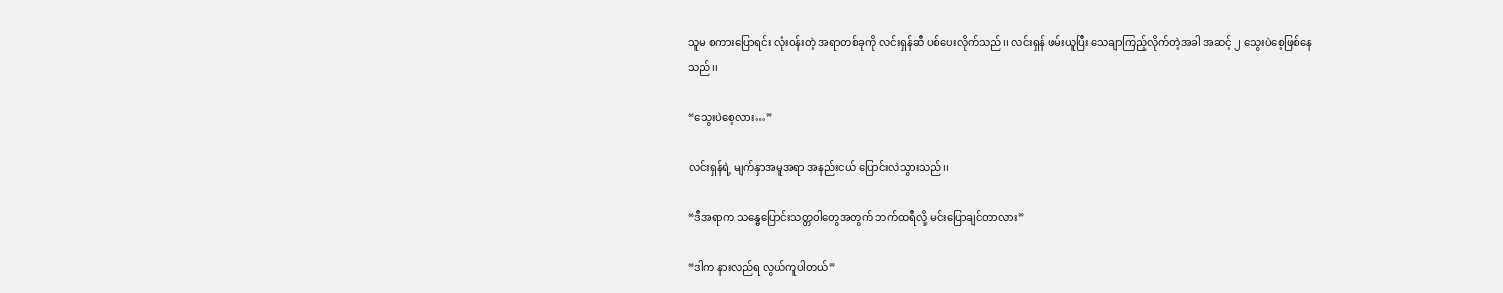သူမ စကားပြောရင်း လုံးဝန်းတဲ့ အရာတစ်ခုကို လင်းရှန်ဆီ ပစ်ပေးလိုက်သည်၊၊ လင်းရှန် ဖမ်းယူပြီး သေချာကြည့်လိုက်တဲ့အခါ အဆင့် ၂ သွေးပဲစေ့ဖြစ်နေသည်၊၊

“သွေးပဲစေ့လား…”

လင်းရှန်ရဲ့ မျက်နှာအမူအရာ အနည်းငယ် ပြောင်းလဲသွားသည်၊၊

“ဒီအရာက သန္ဓေပြောင်းသတ္တဝါတွေအတွက် ဘက်ထရီလို့ မင်းပြောချင်တာလား”

“ဒါက နားလည်ရ လွယ်ကူပါတယ်”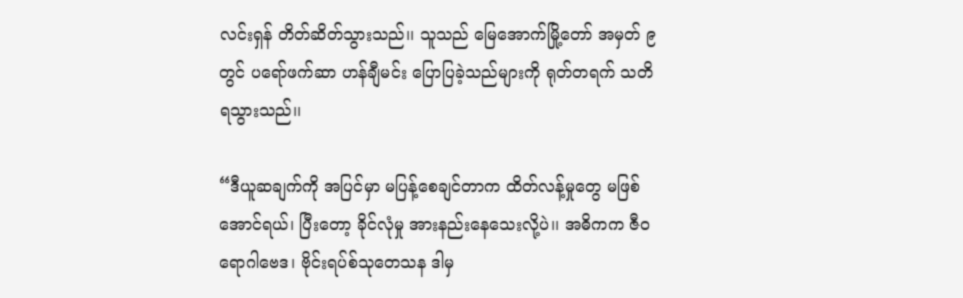လင်းရှန် တိတ်ဆိတ်သွားသည်၊၊ သူသည် မြေအောက်မြို့တော် အမှတ် ၉ တွင် ပရော်ဖက်ဆာ ဟန်ချီမင်း ပြောပြခဲ့သည်များကို ရုတ်တရက် သတိရသွားသည်၊၊

“ဒီယူဆချက်ကို အပြင်မှာ မပြန့်စေချင်တာက ထိတ်လန့်မှုတွေ မဖြစ်အောင်ရယ်၊ ပြီးတော့ ခိုင်လုံမှု အားနည်းနေသေးလို့ပဲ၊၊ အဓိကက ဇီဝရောဂါဗေဒ၊ ဗိုင်းရပ်စ်သုတေသန ဒါမှ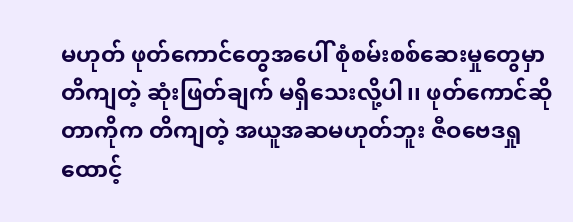မဟုတ် ဖုတ်ကောင်တွေအပေါ် စုံစမ်းစစ်ဆေးမှုတွေမှာ တိကျတဲ့ ဆုံးဖြတ်ချက် မရှိသေးလို့ပါ၊၊ ဖုတ်ကောင်ဆိုတာကိုက တိကျတဲ့ အယူအဆမဟုတ်ဘူး ဇီဝဗေဒရှုထောင့်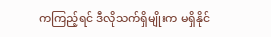ကကြည့်ရင် ဒီလိုသက်ရှိမျိုးက မရှိနိုင်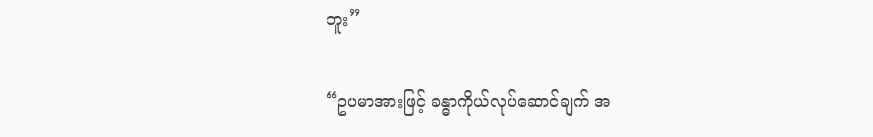ဘူး”

“ဥပမာအားဖြင့် ခန္ဓာကိုယ်လုပ်ဆောင်ချက် အ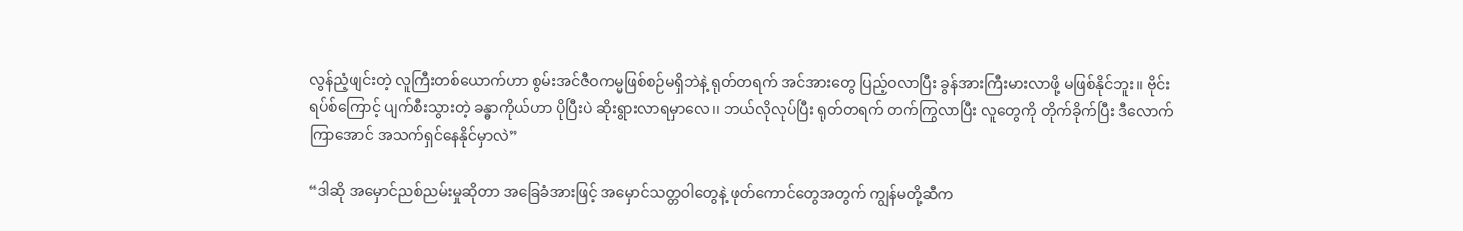လွန်ညံ့ဖျင်းတဲ့ လူကြီးတစ်ယောက်ဟာ စွမ်းအင်ဇီဝကမ္မဖြစ်စဉ်မရှိဘဲနဲ့ ရုတ်တရက် အင်အားတွေ ပြည့်ဝလာပြီး ခွန်အားကြီးမားလာဖို့ မဖြစ်နိုင်ဘူး၊၊ ဗိုင်းရပ်စ်ကြောင့် ပျက်စီးသွားတဲ့ ခန္ဓာကိုယ်ဟာ ပိုပြီးပဲ ဆိုးရွားလာရမှာလေ၊၊ ဘယ်လိုလုပ်ပြီး ရုတ်တရက် တက်ကြွလာပြီး လူတွေကို တိုက်ခိုက်ပြီး ဒီလောက်ကြာအောင် အသက်ရှင်နေနိုင်မှာလဲ”

“ဒါဆို အမှောင်ညစ်ညမ်းမှုဆိုတာ အခြေခံအားဖြင့် အမှောင်သတ္တဝါတွေနဲ့ ဖုတ်ကောင်တွေအတွက် ကျွန်မတို့ဆီက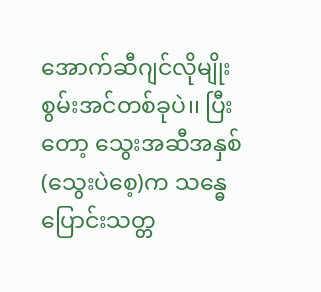အောက်ဆီဂျင်လိုမျိုး စွမ်းအင်တစ်ခုပဲ၊၊ ပြီးတော့ သွေးအဆီအနှစ်(သွေးပဲစေ့)က သန္ဓေပြောင်းသတ္တ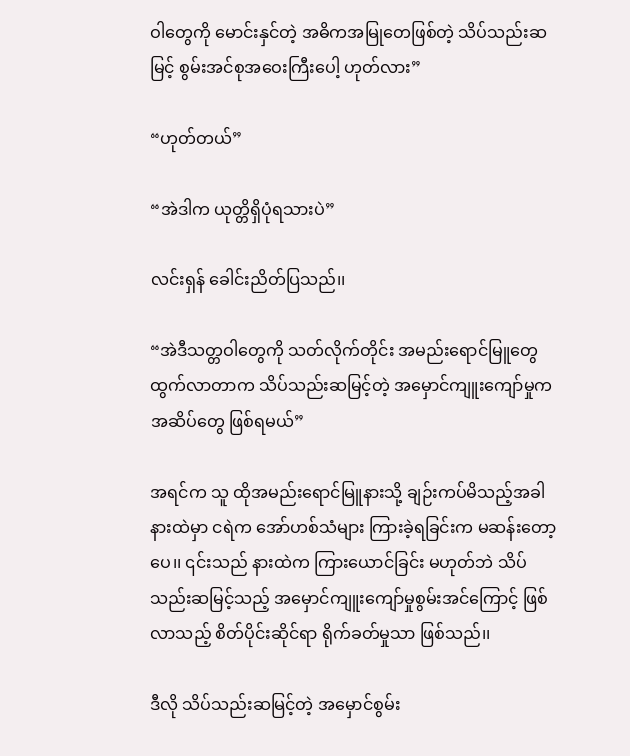ဝါတွေကို မောင်းနှင်တဲ့ အဓိကအမြုတေဖြစ်တဲ့ သိပ်သည်းဆမြင့် စွမ်းအင်စုအဝေးကြီးပေါ့ ဟုတ်လား”

“ဟုတ်တယ်”

“အဲဒါက ယုတ္တိရှိပုံရသားပဲ”

လင်းရှန် ခေါင်းညိတ်ပြသည်၊၊

“အဲဒီသတ္တဝါတွေကို သတ်လိုက်တိုင်း အမည်းရောင်မြူတွေ ထွက်လာတာက သိပ်သည်းဆမြင့်တဲ့ အမှောင်ကျူးကျော်မှုက အဆိပ်တွေ ဖြစ်ရမယ်”

အရင်က သူ ထိုအမည်းရောင်မြူနားသို့ ချဉ်းကပ်မိသည့်အခါ နားထဲမှာ ငရဲက အော်ဟစ်သံများ ကြားခဲ့ရခြင်းက မဆန်းတော့ပေ၊၊ ၎င်းသည် နားထဲက ကြားယောင်ခြင်း မဟုတ်ဘဲ သိပ်သည်းဆမြင့်သည့် အမှောင်ကျူးကျော်မှုစွမ်းအင်ကြောင့် ဖြစ်လာသည့် စိတ်ပိုင်းဆိုင်ရာ ရိုက်ခတ်မှုသာ ဖြစ်သည်၊၊

ဒီလို သိပ်သည်းဆမြင့်တဲ့ အမှောင်စွမ်း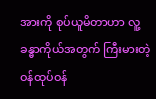အားကို စုပ်ယူမိတာဟာ လူ့ခန္ဓာကိုယ်အတွက် ကြီးမားတဲ့ ဝန်ထုပ်ဝန်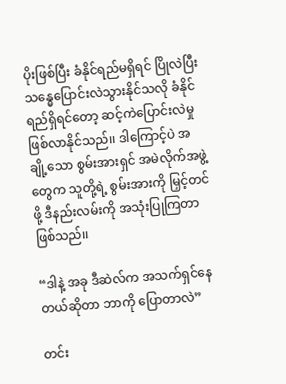ပိုးဖြစ်ပြီး ခံနိုင်ရည်မရှိရင် ပြိုလဲပြီး သန္ဓေပြောင်းလဲသွားနိုင်သလို ခံနိုင်ရည်ရှိရင်တော့ ဆင့်ကဲပြောင်းလဲမှု ဖြစ်လာနိုင်သည်၊၊ ဒါကြောင့်ပဲ အချို့သော စွမ်းအားရှင် အမဲလိုက်အဖွဲ့တွေက သူတို့ရဲ့ စွမ်းအားကို မြှင့်တင်ဖို့ ဒီနည်းလမ်းကို အသုံးပြုကြတာ ဖြစ်သည်၊၊

“ဒါနဲ့ အခု ဒီဆဲလ်က အသက်ရှင်နေတယ်ဆိုတာ ဘာကို ပြောတာလဲ”

တင်း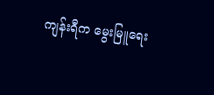ကျန်းရီက မွေးမြူရေး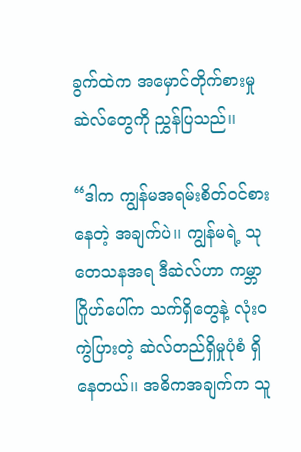ခွက်ထဲက အမှောင်တိုက်စားမှုဆဲလ်တွေကို ညွှန်ပြသည်၊၊

“ဒါက ကျွန်မအရမ်းစိတ်ဝင်စားနေတဲ့ အချက်ပဲ၊၊ ကျွန်မရဲ့ သုတေသနအရ ဒီဆဲလ်ဟာ ကမ္ဘာဂြိုဟ်ပေါ်က သက်ရှိတွေနဲ့ လုံးဝကွဲပြားတဲ့ ဆဲလ်တည်ရှိမှုပုံစံ ရှိနေတယ်၊၊ အဓိကအချက်က သူ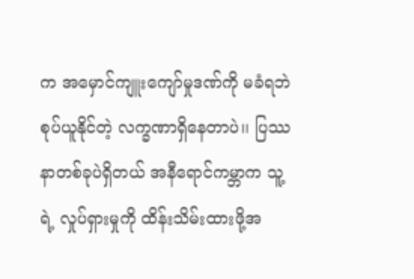က အမှောင်ကျူးကျော်မှုဒဏ်ကို မခံရဘဲ စုပ်ယူနိုင်တဲ့ လက္ခဏာရှိနေတာပဲ၊၊ ပြဿနာတစ်ခုပဲရှိတယ် အနီရောင်ကမ္ဘာက သူ့ရဲ့ လှုပ်ရှားမှုကို ထိန်းသိမ်းထားဖို့အ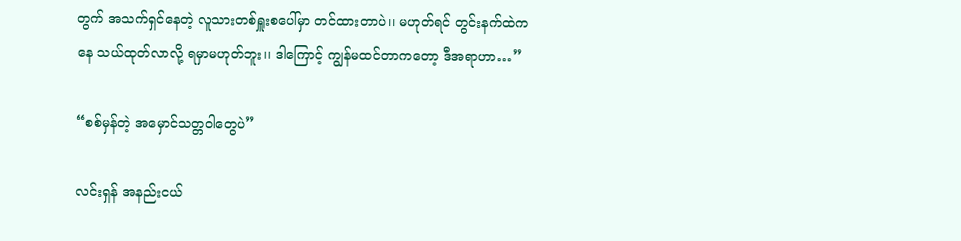တွက် အသက်ရှင်နေတဲ့ လူသားတစ်ရှူးစပေါ်မှာ တင်ထားတာပဲ၊၊ မဟုတ်ရင် တွင်းနက်ထဲကနေ သယ်ထုတ်လာလို့ ရမှာမဟုတ်ဘူး၊၊ ဒါကြောင့် ကျွန်မထင်တာကတော့ ဒီအရာဟာ…”

“စစ်မှန်တဲ့ အမှောင်သတ္တဝါတွေပဲ”

လင်းရှန် အနည်းငယ်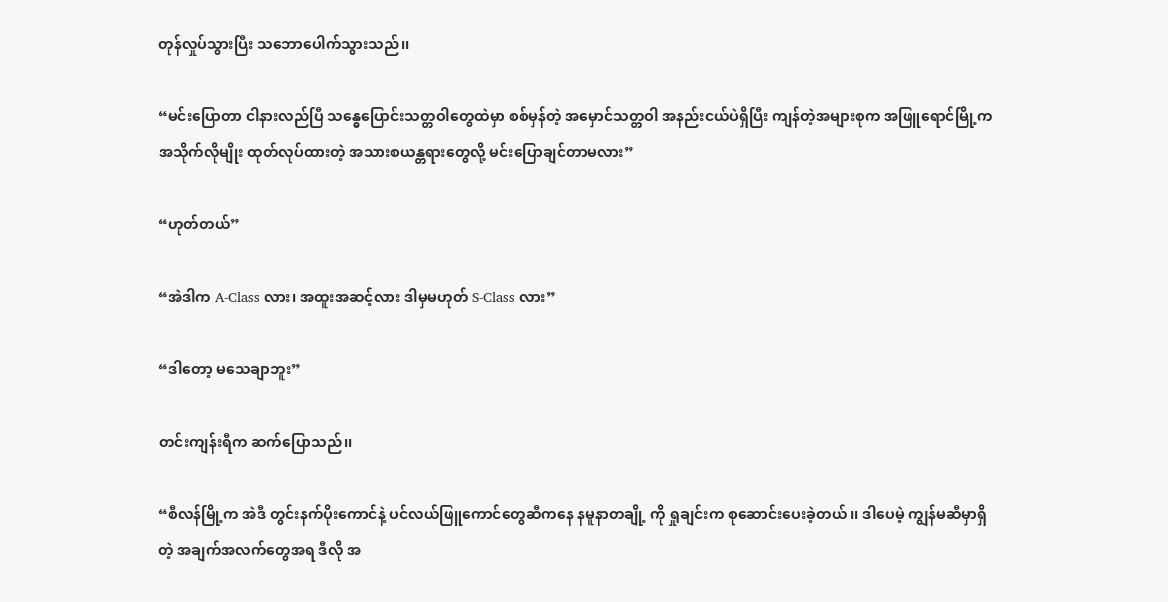တုန်လှုပ်သွားပြီး သဘောပေါက်သွားသည်၊၊

“မင်းပြောတာ ငါနားလည်ပြီ သန္ဓေပြောင်းသတ္တဝါတွေထဲမှာ စစ်မှန်တဲ့ အမှောင်သတ္တဝါ အနည်းငယ်ပဲရှိပြီး ကျန်တဲ့အများစုက အဖြူရောင်မြို့က အသိုက်လိုမျိုး ထုတ်လုပ်ထားတဲ့ အသားစယန္တရားတွေလို့ မင်းပြောချင်တာမလား”

“ဟုတ်တယ်”

“အဲဒါက A-Class လား၊ အထူးအဆင့်လား ဒါမှမဟုတ် S-Class လား”

“ဒါတော့ မသေချာဘူး”

တင်းကျန်းရီက ဆက်ပြောသည်၊၊

“စီလန်မြို့က အဲဒီ တွင်းနက်ပိုးကောင်နဲ့ ပင်လယ်ဖြူကောင်တွေဆီကနေ နမူနာတချို့ ကို ရှုချင်းက စုဆောင်းပေးခဲ့တယ်၊၊ ဒါပေမဲ့ ကျွန်မဆီမှာရှိတဲ့ အချက်အလက်တွေအရ ဒီလို အ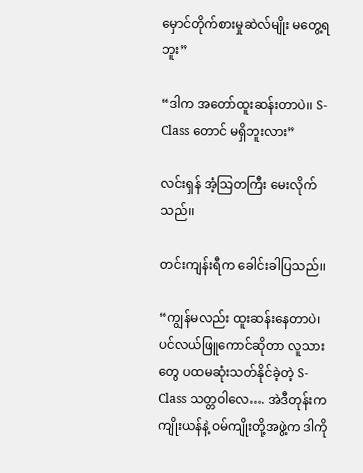မှောင်တိုက်စားမှုဆဲလ်မျိုး မတွေ့ရဘူး”

“ဒါက အတော်ထူးဆန်းတာပဲ၊၊ S-Class တောင် မရှိဘူးလား”

လင်းရှန် အံ့သြတကြီး မေးလိုက်သည်၊၊

တင်းကျန်းရီက ခေါင်းခါပြသည်၊၊

“ကျွန်မလည်း ထူးဆန်းနေတာပဲ၊ ပင်လယ်ဖြူကောင်ဆိုတာ လူသားတွေ ပထမဆုံးသတ်နိုင်ခဲ့တဲ့ S-Class သတ္တဝါလေ…. အဲဒီတုန်းက ကျိုးယန်နဲ့ ဝမ်ကျိုးတို့အဖွဲ့က ဒါကို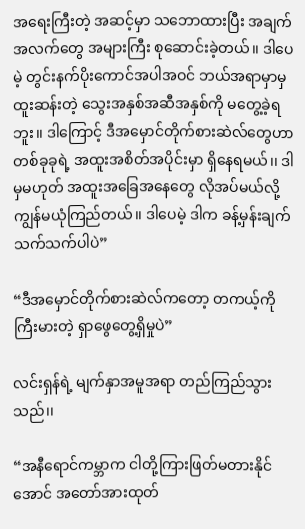အရေးကြီးတဲ့ အဆင့်မှာ သဘောထားပြီး အချက်အလက်တွေ အများကြီး စုဆောင်းခဲ့တယ်၊၊ ဒါပေမဲ့ တွင်းနက်ပိုးကောင်အပါအဝင် ဘယ်အရာမှာမှ ထူးဆန်းတဲ့ သွေးအနှစ်အဆီအနှစ်ကို မတွေ့ခဲ့ရဘူး၊၊ ဒါကြောင့် ဒီအမှောင်တိုက်စားဆဲလ်တွေဟာ တစ်ခုခုရဲ့ အထူးအစိတ်အပိုင်းမှာ ရှိနေရမယ်၊၊ ဒါမှမဟုတ် အထူးအခြေအနေတွေ လိုအပ်မယ်လို့ ကျွန်မယုံကြည်တယ်၊၊ ဒါပေမဲ့ ဒါက ခန့်မှန်းချက်သက်သက်ပါပဲ”

“ဒီအမှောင်တိုက်စားဆဲလ်ကတော့ တကယ့်ကို ကြီးမားတဲ့ ရှာဖွေတွေ့ရှိမှုပဲ”

လင်းရှန်ရဲ့ မျက်နှာအမူအရာ တည်ကြည်သွားသည်၊၊

“အနီရောင်ကမ္ဘာက ငါတို့ကြားဖြတ်မတားနိုင်အောင် အတော်အားထုတ်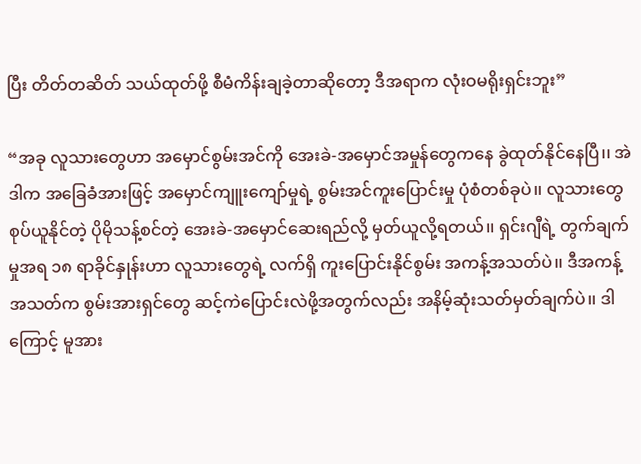ပြီး တိတ်တဆိတ် သယ်ထုတ်ဖို့ စီမံကိန်းချခဲ့တာဆိုတော့ ဒီအရာက လုံးဝမရိုးရှင်းဘူး”

“အခု လူသားတွေဟာ အမှောင်စွမ်းအင်ကို အေးခဲ-အမှောင်အမှုန်တွေကနေ ခွဲထုတ်နိုင်နေပြီ၊၊ အဲဒါက အခြေခံအားဖြင့် အမှောင်ကျူးကျော်မှုရဲ့ စွမ်းအင်ကူးပြောင်းမှု ပုံစံတစ်ခုပဲ၊၊ လူသားတွေ စုပ်ယူနိုင်တဲ့ ပိုမိုသန့်စင်တဲ့ အေးခဲ-အမှောင်ဆေးရည်လို့ မှတ်ယူလို့ရတယ်၊၊ ရှင်းဂျီရဲ့ တွက်ချက်မှုအရ ၁၈ ရာခိုင်နှုန်းဟာ လူသားတွေရဲ့ လက်ရှိ ကူးပြောင်းနိုင်စွမ်း အကန့်အသတ်ပဲ၊၊ ဒီအကန့်အသတ်က စွမ်းအားရှင်တွေ ဆင့်ကဲပြောင်းလဲဖို့အတွက်လည်း အနိမ့်ဆုံးသတ်မှတ်ချက်ပဲ၊၊ ဒါကြောင့် မူအား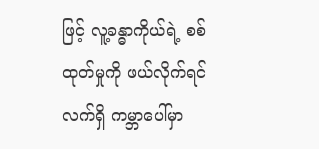ဖြင့် လူ့ခန္ဓာကိုယ်ရဲ့ စစ်ထုတ်မှုကို ဖယ်လိုက်ရင် လက်ရှိ ကမ္ဘာပေါ်မှာ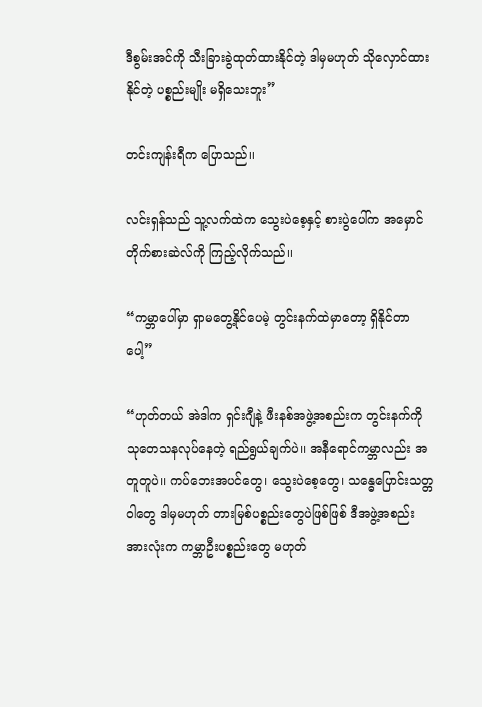ဒီစွမ်းအင်ကို သီးခြားခွဲထုတ်ထားနိုင်တဲ့ ဒါမှမဟုတ် သိုလှောင်ထားနိုင်တဲ့ ပစ္စည်းမျိုး မရှိသေးဘူး”

တင်းကျန်းရီက ပြောသည်၊၊

လင်းရှန်သည် သူ့လက်ထဲက သွေးပဲစေ့နှင့် စားပွဲပေါ်က အမှောင်တိုက်စားဆဲလ်ကို ကြည့်လိုက်သည်၊၊

“ကမ္ဘာပေါ်မှာ ရှာမတွေ့နိုင်ပေမဲ့ တွင်းနက်ထဲမှာတော့ ရှိနိုင်တာပေါ့”

“ဟုတ်တယ် အဲဒါက ရှင်းဂျီနဲ့ ဖီးနစ်အဖွဲ့အစည်းက တွင်းနက်ကို သုတေသနလုပ်နေတဲ့ ရည်ရွယ်ချက်ပဲ၊၊ အနီရောင်ကမ္ဘာလည်း အတူတူပဲ၊၊ ကပ်ဘေးအပင်တွေ၊ သွေးပဲစေ့တွေ၊ သန္ဓေပြောင်းသတ္တဝါတွေ ဒါမှမဟုတ် တားမြစ်ပစ္စည်းတွေပဲဖြစ်ဖြစ် ဒီအဖွဲ့အစည်းအားလုံးက ကမ္ဘာဦးပစ္စည်းတွေ မဟုတ်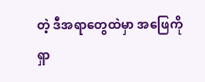တဲ့ ဒီအရာတွေထဲမှာ အဖြေကို ရှာ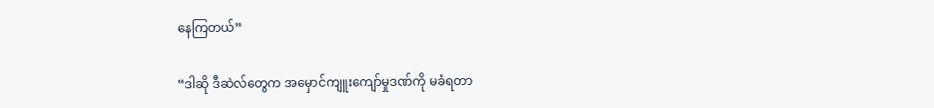နေကြတယ်”

“ဒါဆို ဒီဆဲလ်တွေက အမှောင်ကျူးကျော်မှုဒဏ်ကို မခံရတာ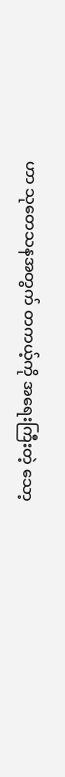ဟာ သုတေသနအတွက် တကယ့်ကို အရေးကြီးတဲ့ သော့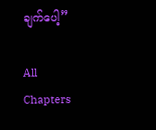ချက်ပေါ့”

All Chapters